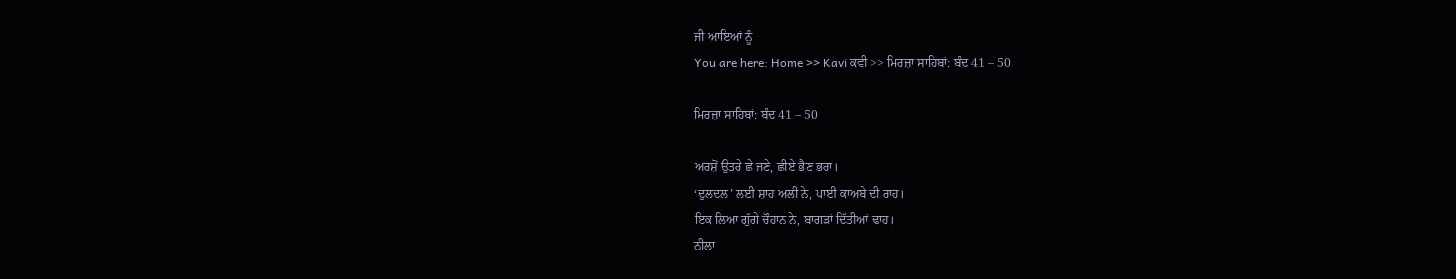ਜੀ ਆਇਆਂ ਨੂੰ
You are here: Home >> Kavi ਕਵੀ >> ਮਿਰਜ਼ਾ ਸਾਹਿਬਾਂ: ਬੰਦ 41 – 50

ਮਿਰਜ਼ਾ ਸਾਹਿਬਾਂ: ਬੰਦ 41 – 50

ਅਰਸ਼ੋਂ ਉਤਰੇ ਛੇ ਜਣੇ, ਛੀਏ ਭੈਣ ਭਰਾ।
‘ਦੁਲਦਲ’ ਲਈ ਸ਼ਾਹ ਅਲੀ ਨੇ, ਪਾਈ ਕਾਅਬੇ ਦੀ ਰਾਹ।
ਇਕ ਲਿਆ ਗੁੱਗੇ ਚੌਹਾਨ ਨੇ, ਬਾਗੜਾਂ ਦਿੱਤੀਆਂ ਢਾਹ।
ਨੀਲਾ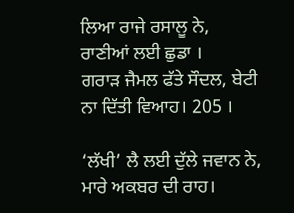ਲਿਆ ਰਾਜੇ ਰਸਾਲੂ ਨੇ, ਰਾਣੀਆਂ ਲਈ ਛੁਡਾ ।
ਗਰਾੜ ਜੈਮਲ ਫੱਤੇ ਸੌਦਲ, ਬੇਟੀ ਨਾ ਦਿੱਤੀ ਵਿਆਹ। 205 ।

‘ਲੱਖੀ’ ਲੈ ਲਈ ਦੁੱਲੇ ਜਵਾਨ ਨੇ, ਮਾਰੇ ਅਕਬਰ ਦੀ ਰਾਹ।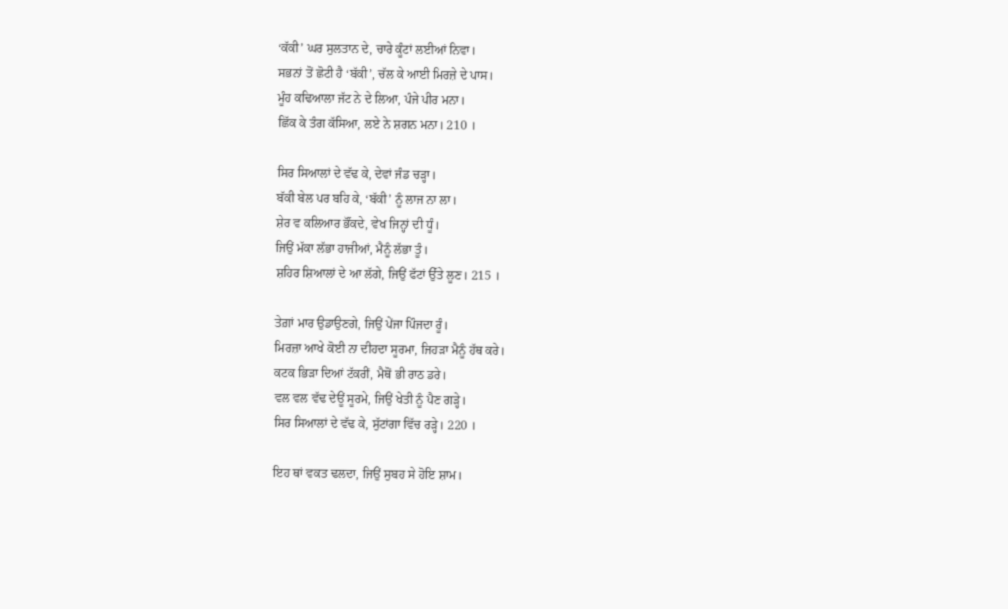‘ਕੱਕੀ’ ਘਰ ਸੁਲਤਾਨ ਦੇ, ਚਾਰੇ ਕੂੰਟਾਂ ਲਈਆਂ ਨਿਵਾ।
ਸਭਨਾਂ ਤੋਂ ਛੋਟੀ ਹੈ ‘ਬੱਕੀ’, ਚੱਲ ਕੇ ਆਈ ਮਿਰਜ਼ੇ ਦੇ ਪਾਸ।
ਮੂੰਹ ਕਢਿਆਲਾ ਜੱਟ ਨੇ ਦੇ ਲਿਆ, ਪੰਜੇ ਪੀਰ ਮਨਾ।
ਛਿੱਕ ਕੇ ਤੰਗ ਕੱਸਿਆ, ਲਏ ਨੇ ਸ਼ਗਨ ਮਨਾ। 210 ।

ਸਿਰ ਸਿਆਲਾਂ ਦੇ ਵੱਢ ਕੇ, ਦੇਵਾਂ ਜੰਡ ਚੜ੍ਹਾ।
ਬੱਕੀ ਬੇਲ ਪਰ ਬਹਿ ਕੇ, ‘ਬੱਕੀ’ ਨੂੰ ਲਾਜ ਨਾ ਲਾ।
ਸ਼ੇਰ ਵ ਕਲਿਆਰ ਭੌਂਕਦੇ, ਵੇਖ ਜਿਨ੍ਹਾਂ ਦੀ ਧੂੰ।
ਜਿਉਂ ਮੱਕਾ ਲੱਭਾ ਹਾਜੀਆਂ, ਮੈਨੂੰ ਲੱਭਾ ਤੂੰ।
ਸ਼ਹਿਰ ਸ਼ਿਆਲਾਂ ਦੇ ਆ ਲੱਗੇ, ਜਿਉਂ ਫੱਟਾਂ ਉੱਤੇ ਲੂਣ। 215 ।

ਤੇਗ਼ਾਂ ਮਾਰ ਉਡਾਉਣਗੇ, ਜਿਉਂ ਪੇਂਜਾ ਪਿੰਜਦਾ ਰੂੰ।
ਮਿਰਜ਼ਾ ਆਖੇ ਕੋਈ ਨਾ ਦੀਹਦਾ ਸੂਰਮਾ, ਜਿਹੜਾ ਮੈਨੂੰ ਹੱਥ ਕਰੇ।
ਕਟਕ ਭਿੜਾ ਦਿਆਂ ਟੱਕਰੀਂ, ਮੈਥੋਂ ਭੀ ਰਾਠ ਡਰੇ।
ਵਲ ਵਲ ਵੱਢ ਦੇਊਂ ਸੂਰਮੇ, ਜਿਉਂ ਖੇਤੀ ਨੂੰ ਪੈਣ ਗੜ੍ਹੇ।
ਸਿਰ ਸਿਆਲਾਂ ਦੇ ਵੱਢ ਕੇ, ਸੁੱਟਾਂਗਾ ਵਿੱਚ ਰੜ੍ਹੇ। 220 ।

ਇਹ ਥਾਂ ਵਕਤ ਢਲਦਾ, ਜਿਉਂ ਸੁਬਹ ਸੇ ਹੋਇ ਸ਼ਾਮ।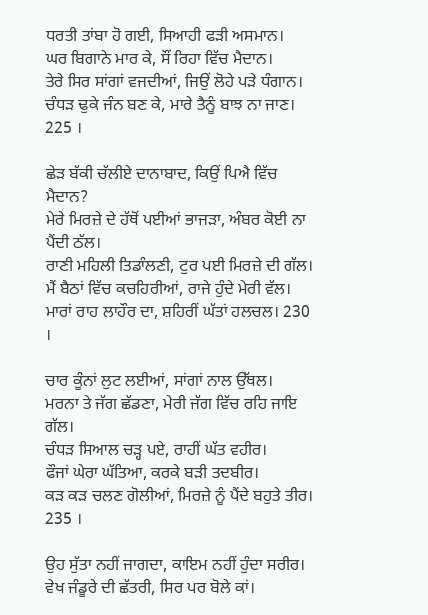ਧਰਤੀ ਤਾਂਬਾ ਹੋ ਗਈ, ਸਿਆਹੀ ਫੜੀ ਅਸਮਾਨ।
ਘਰ ਬਿਗਾਨੇ ਮਾਰ ਕੇ, ਸੌਂ ਰਿਹਾ ਵਿੱਚ ਮੈਦਾਨ।
ਤੇਰੇ ਸਿਰ ਸਾਂਗਾਂ ਵਜਦੀਆਂ, ਜਿਉਂ ਲੋਹੇ ਪੜੇ ਧੰਗਾਨ।
ਚੰਧੜ ਢੁਕੇ ਜੰਨ ਬਣ ਕੇ, ਮਾਰੇ ਤੈਨੂੰ ਬਾਝ ਨਾ ਜਾਣ। 225 ।

ਛੇੜ ਬੱਕੀ ਚੱਲੀਏ ਦਾਨਾਬਾਦ, ਕਿਉਂ ਪਿਐ ਵਿੱਚ ਮੈਦਾਨ?
ਮੇਰੇ ਮਿਰਜ਼ੇ ਦੇ ਹੱਥੋਂ ਪਈਆਂ ਭਾਜੜਾ, ਅੰਬਰ ਕੋਈ ਨਾ ਪੈਂਦੀ ਠੱਲ।
ਰਾਣੀ ਮਹਿਲੀ ਤਿਡਾੰਲਣੀ, ਟੁਰ ਪਈ ਮਿਰਜ਼ੇ ਦੀ ਗੱਲ।
ਮੈਂ ਬੈਠਾਂ ਵਿੱਚ ਕਚਹਿਰੀਆਂ, ਰਾਜੇ ਹੁੰਦੇ ਮੇਰੀ ਵੱਲ।
ਮਾਰਾਂ ਰਾਹ ਲਾਹੌਰ ਦਾ, ਸ਼ਹਿਰੀਂ ਘੱਤਾਂ ਹਲਚਲ। 230 ।

ਚਾਰ ਕੂੰਨਾਂ ਲੁਟ ਲਈਆਂ, ਸਾਂਗਾਂ ਨਾਲ ਉੱਥਲ।
ਮਰਨਾ ਤੇ ਜੱਗ ਛੱਡਣਾ, ਮੇਰੀ ਜੱਗ ਵਿੱਚ ਰਹਿ ਜਾਇ ਗੱਲ।
ਚੰਧੜ ਸਿਆਲ ਚੜ੍ਹ ਪਏ, ਰਾਹੀਂ ਘੱਤ ਵਹੀਰ।
ਫੌਜਾਂ ਘੇਰਾ ਘੱਤਿਆ, ਕਰਕੇ ਬੜੀ ਤਦਬੀਰ।
ਕੜ ਕੜ ਚਲਣ ਗੋਲੀਆਂ, ਮਿਰਜ਼ੇ ਨੂੰ ਪੈਂਦੇ ਬਹੁਤੇ ਤੀਰ। 235 ।

ਉਹ ਸੁੱਤਾ ਨਹੀਂ ਜਾਗਦਾ, ਕਾਇਮ ਨਹੀਂ ਹੁੰਦਾ ਸਰੀਰ।
ਵੇਖ ਜੰਡੂਰੇ ਦੀ ਛੱਤਰੀ, ਸਿਰ ਪਰ ਬੋਲੇ ਕਾਂ।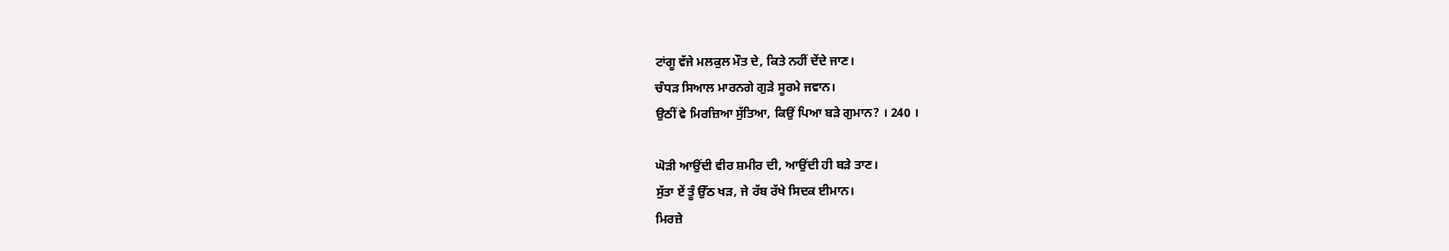ਟਾਂਗੂ ਵੱਜੇ ਮਲਕੁਲ ਮੌਤ ਦੇ, ਕਿਤੇ ਨਹੀਂ ਦੇਂਦੇ ਜਾਣ।
ਚੰਧੜ ਸਿਆਲ ਮਾਰਨਗੇ ਗੁੜੇ ਸੂਰਮੇ ਜਵਾਨ।
ਉਠੀਂ ਵੇ ਮਿਰਜ਼ਿਆ ਸੁੱਤਿਆ, ਕਿਉਂ ਪਿਆ ਬੜੇ ਗੁਮਾਨ? । 240 ।

ਘੋੜੀ ਆਉਂਦੀ ਵੀਰ ਸ਼ਮੀਰ ਦੀ, ਆਉਂਦੀ ਹੀ ਬੜੇ ਤਾਣ।
ਸੁੱਤਾ ਏਂ ਤੂੰ ਉੱਠ ਖੜ, ਜੇ ਰੱਬ ਰੱਖੇ ਸਿਦਕ ਈਮਾਨ।
ਮਿਰਜ਼ੇ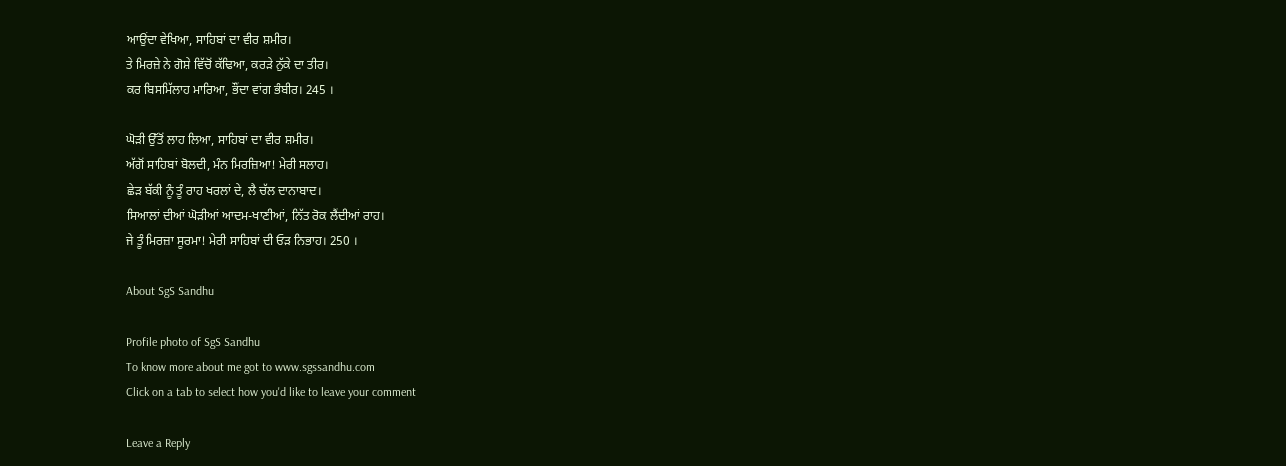ਆਉਂਦਾ ਵੇਖਿਆ, ਸਾਹਿਬਾਂ ਦਾ ਵੀਰ ਸ਼ਮੀਰ।
ਤੇ ਮਿਰਜ਼ੇ ਨੇ ਗੋਸ਼ੇ ਵਿੱਚੋਂ ਕੱਢਿਆ, ਕਰੜੇ ਨੁੱਕੇ ਦਾ ਤੀਰ।
ਕਰ ਬਿਸਮਿੱਲਾਹ ਮਾਰਿਆ, ਭੌਂਦਾ ਵਾਂਗ ਭੰਬੀਰ। 245 ।

ਘੋੜੀ ਉੱਤੋਂ ਲਾਹ ਲਿਆ, ਸਾਹਿਬਾਂ ਦਾ ਵੀਰ ਸ਼ਮੀਰ।
ਅੱਗੋਂ ਸਾਹਿਬਾਂ ਬੋਲਦੀ, ਮੰਨ ਮਿਰਜ਼ਿਆ! ਮੇਰੀ ਸਲਾਹ।
ਛੇੜ ਬੱਕੀ ਨੂੰ ਤੂੰ ਰਾਹ ਖਰਲਾਂ ਦੇ, ਲੈ ਚੱਲ ਦਾਨਾਬਾਦ।
ਸਿਆਲਾਂ ਦੀਆਂ ਘੋੜੀਆਂ ਆਦਮ-ਖਾਣੀਆਂ, ਨਿੱਤ ਰੋਕ ਲੈਂਦੀਆਂ ਰਾਹ।
ਜੇ ਤੂੰ ਮਿਰਜ਼ਾ ਸੂਰਮਾ! ਮੇਰੀ ਸਾਹਿਬਾਂ ਦੀ ਓੜ ਨਿਭਾਹ। 250 ।

About SgS Sandhu

Profile photo of SgS Sandhu
To know more about me got to www.sgssandhu.com
Click on a tab to select how you'd like to leave your comment

Leave a Reply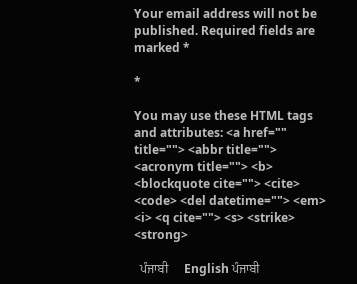Your email address will not be published. Required fields are marked *

*

You may use these HTML tags and attributes: <a href="" title=""> <abbr title=""> <acronym title=""> <b> <blockquote cite=""> <cite> <code> <del datetime=""> <em> <i> <q cite=""> <s> <strike> <strong>

  ਪੰਜਾਬੀ     English ਪੰਜਾਬੀ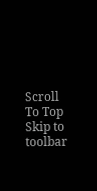Scroll To Top
Skip to toolbar